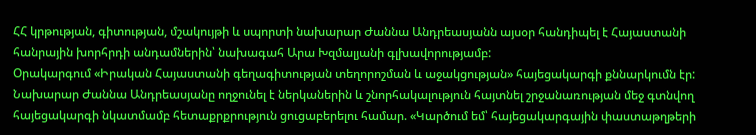ՀՀ կրթության, գիտության, մշակույթի և սպորտի նախարար Ժաննա Անդրեասյանն այսօր հանդիպել է Հայաստանի հանրային խորհրդի անդամներին՝ նախագահ Արա Խզմալյանի գլխավորությամբ:
Օրակարգում «Իրական Հայաստանի գեղագիտության տեղորոշման և աջակցության» հայեցակարգի քննարկումն էր:
Նախարար Ժաննա Անդրեասյանը ողջունել է ներկաներին և շնորհակալություն հայտնել շրջանառության մեջ գտնվող հայեցակարգի նկատմամբ հետաքրքրություն ցուցաբերելու համար. «Կարծում եմ՝ հայեցակարգային փաստաթղթերի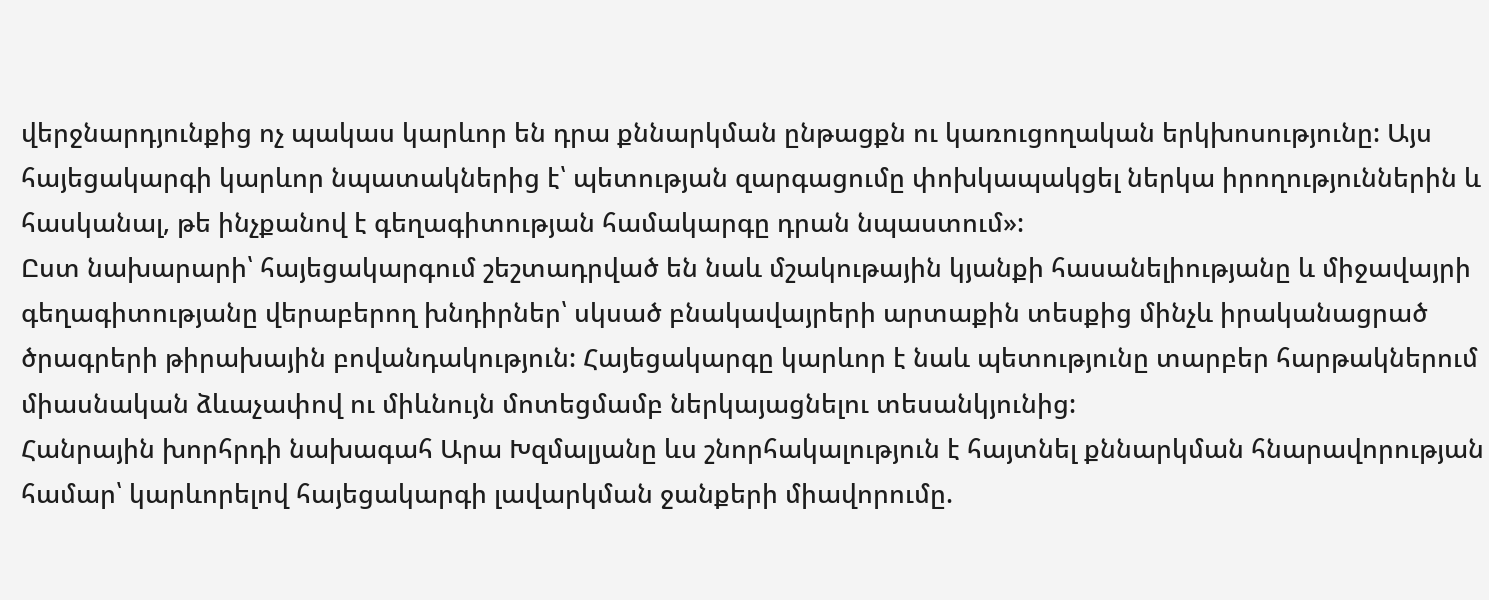վերջնարդյունքից ոչ պակաս կարևոր են դրա քննարկման ընթացքն ու կառուցողական երկխոսությունը: Այս հայեցակարգի կարևոր նպատակներից է՝ պետության զարգացումը փոխկապակցել ներկա իրողություններին և հասկանալ, թե ինչքանով է գեղագիտության համակարգը դրան նպաստում»:
Ըստ նախարարի՝ հայեցակարգում շեշտադրված են նաև մշակութային կյանքի հասանելիությանը և միջավայրի գեղագիտությանը վերաբերող խնդիրներ՝ սկսած բնակավայրերի արտաքին տեսքից մինչև իրականացրած ծրագրերի թիրախային բովանդակություն: Հայեցակարգը կարևոր է նաև պետությունը տարբեր հարթակներում միասնական ձևաչափով ու միևնույն մոտեցմամբ ներկայացնելու տեսանկյունից:
Հանրային խորհրդի նախագահ Արա Խզմալյանը ևս շնորհակալություն է հայտնել քննարկման հնարավորության համար՝ կարևորելով հայեցակարգի լավարկման ջանքերի միավորումը.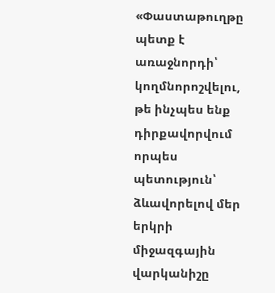«Փաստաթուղթը պետք է առաջնորդի՝ կողմնորոշվելու, թե ինչպես ենք դիրքավորվում որպես պետություն՝ ձևավորելով մեր երկրի միջազգային վարկանիշը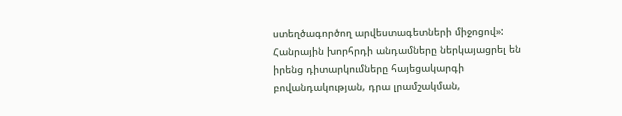ստեղծագործող արվեստագետների միջոցով»:
Հանրային խորհրդի անդամները ներկայացրել են իրենց դիտարկումները հայեցակարգի բովանդակության, դրա լրամշակման,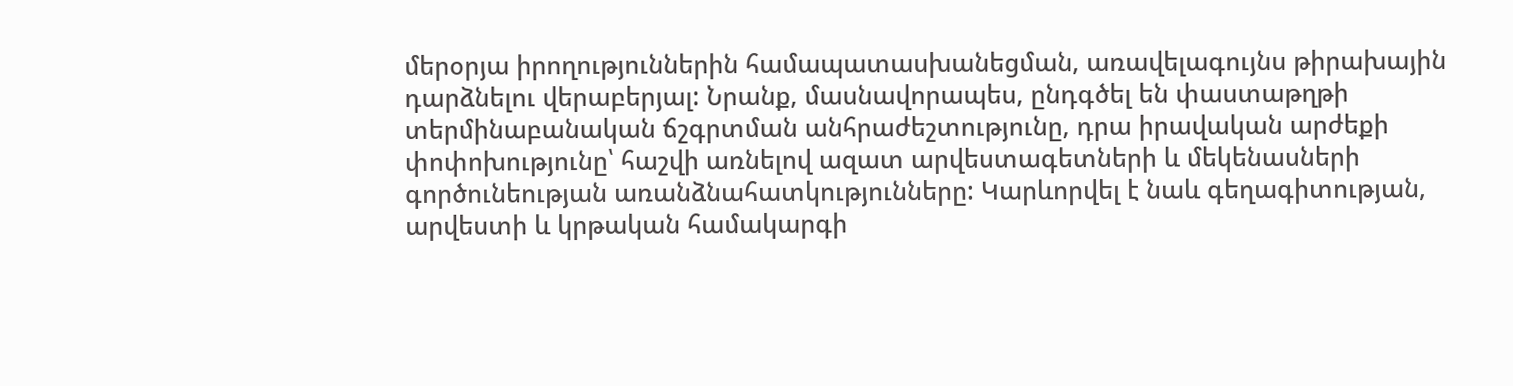մերօրյա իրողություններին համապատասխանեցման, առավելագույնս թիրախային դարձնելու վերաբերյալ: Նրանք, մասնավորապես, ընդգծել են փաստաթղթի տերմինաբանական ճշգրտման անհրաժեշտությունը, դրա իրավական արժեքի փոփոխությունը՝ հաշվի առնելով ազատ արվեստագետների և մեկենասների գործունեության առանձնահատկությունները: Կարևորվել է նաև գեղագիտության, արվեստի և կրթական համակարգի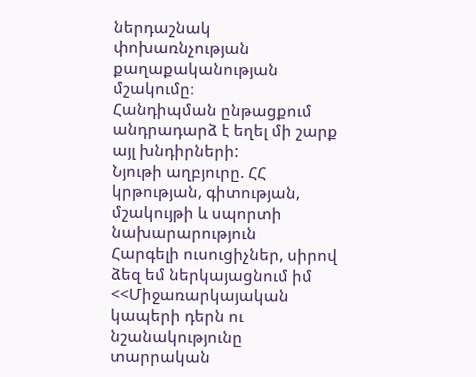ներդաշնակ փոխառնչության քաղաքականության մշակումը։
Հանդիպման ընթացքում անդրադարձ է եղել մի շարք այլ խնդիրների:
Նյութի աղբյուրը. ՀՀ կրթության, գիտության, մշակույթի և սպորտի նախարարություն
Հարգելի ուսուցիչներ, սիրով ձեզ եմ ներկայացնում իմ <<Միջառարկայական կապերի դերն ու նշանակությունը տարրական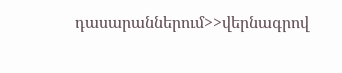դասարաններում>>վերնագրով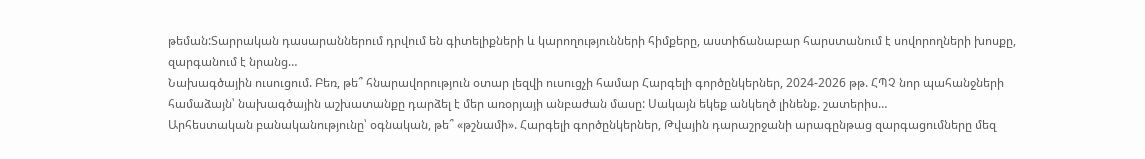թեման:Տարրական դասարաններում դրվում են գիտելիքների և կարողությունների հիմքերը, աստիճանաբար հարստանում է սովորողների խոսքը, զարգանում է նրանց…
Նախագծային ուսուցում. Բեռ, թե՞ հնարավորություն օտար լեզվի ուսուցչի համար Հարգելի գործընկերներ, 2024-2026 թթ. ՀՊՉ նոր պահանջների համաձայն՝ նախագծային աշխատանքը դարձել է մեր առօրյայի անբաժան մասը: Սակայն եկեք անկեղծ լինենք. շատերիս…
Արհեստական բանականությունը՝ օգնական, թե՞ «թշնամի». Հարգելի գործընկերներ, Թվային դարաշրջանի արագընթաց զարգացումները մեզ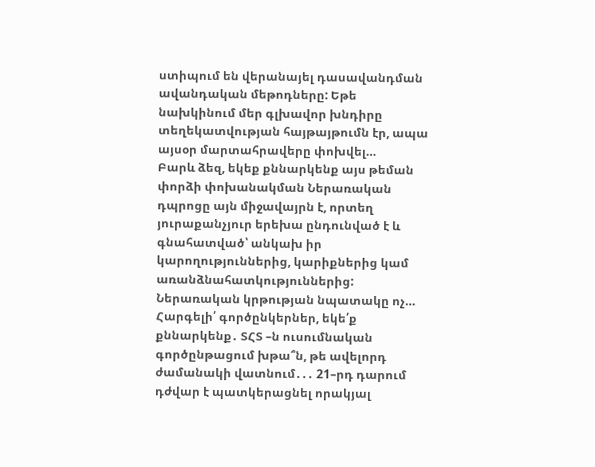ստիպում են վերանայել դասավանդման ավանդական մեթոդները: Եթե նախկինում մեր գլխավոր խնդիրը տեղեկատվության հայթայթումն էր, ապա այսօր մարտահրավերը փոխվել…
Բարև ձեզ, եկեք քննարկենք այս թեման փորձի փոխանակման Ներառական դպրոցը այն միջավայրն է, որտեղ յուրաքանչյուր երեխա ընդունված է և գնահատված՝ անկախ իր կարողություններից, կարիքներից կամ առանձնահատկություններից: Ներառական կրթության նպատակը ոչ…
Հարգելի՛ գործընկերներ, եկե՛ք քննարկենք․ ՏՀՏ –ն ուսումնական գործընթացում խթա՞ն, թե ավելորդ ժամանակի վատնում․․․ 21–րդ դարում դժվար է պատկերացնել որակյալ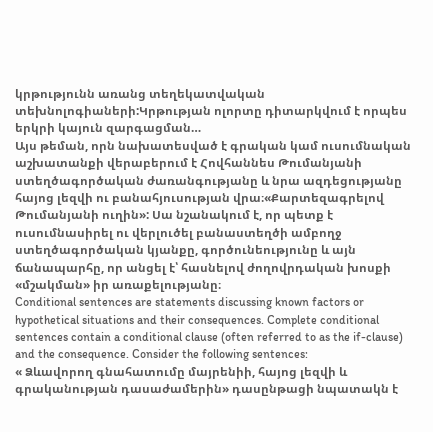կրթությունն առանց տեղեկատվական տեխնոլոգիաների:Կրթության ոլորտը դիտարկվում է որպես երկրի կայուն զարգացման…
Այս թեման, որն նախատեսված է գրական կամ ուսումնական աշխատանքի վերաբերում է Հովհաննես Թումանյանի ստեղծագործական ժառանգությանը և նրա ազդեցությանը հայոց լեզվի ու բանահյուսության վրա։«Քարտեզագրելով Թումանյանի ուղին»: Սա նշանակում է, որ պետք է ուսումնասիրել ու վերլուծել բանաստեղծի ամբողջ ստեղծագործական կյանքը, գործունեությունը և այն ճանապարհը, որ անցել է՝ հասնելով ժողովրդական խոսքի «մշակման» իր առաքելությանը։
Conditional sentences are statements discussing known factors or hypothetical situations and their consequences. Complete conditional sentences contain a conditional clause (often referred to as the if-clause) and the consequence. Consider the following sentences:
« Ձևավորող գնահատումը մայրենիի, հայոց լեզվի և գրականության դասաժամերին» դասընթացի նպատակն է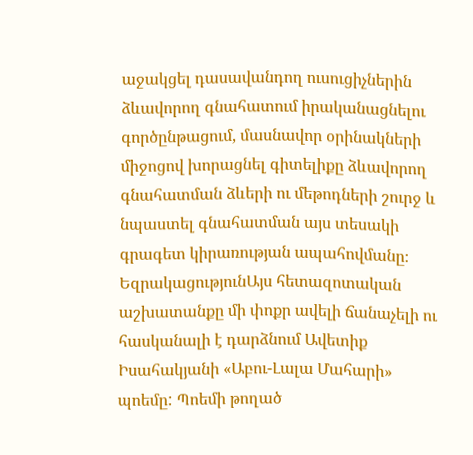աջակցել դասավանդող ուսուցիչներին ձևավորող գնահատում իրականացնելու գործընթացում, մասնավոր օրինակների միջոցով խորացնել գիտելիքը ձևավորող գնահատման ձևերի ու մեթոդների շուրջ և նպաստել գնահատման այս տեսակի գրագետ կիրառության ապահովմանը։
ԵզրակացությունԱյս հետազոտական աշխատանքը մի փոքր ավելի ճանաչելի ու հասկանալի է դարձնում Ավետիք Իսահակյանի «Աբու-Լալա Մահարի» պոեմը: Պոեմի թողած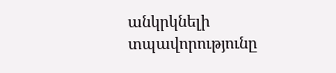անկրկնելի տպավորությունը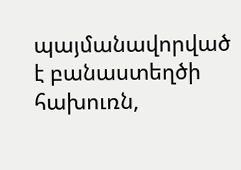պայմանավորված է բանաստեղծի հախուռն,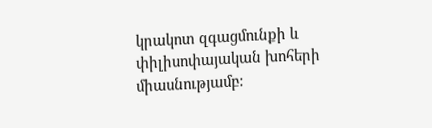կրակոտ զգացմունքի և փիլիսոփայական խոհերի միասնությամբ: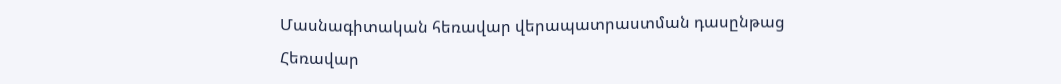Մասնագիտական հեռավար վերապատրաստման դասընթաց
Հեռավար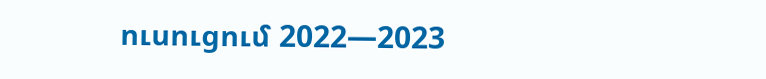ուսուցում 2022—2023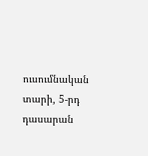ուսումնական տարի, 5-րդ դասարան